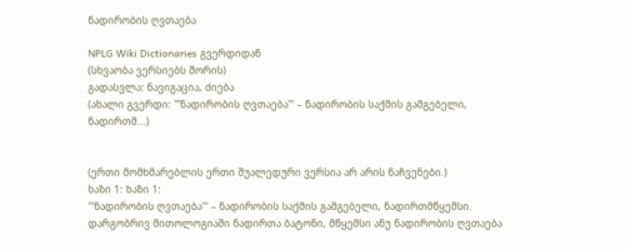ნადირობის ღვთაება

NPLG Wiki Dictionaries გვერდიდან
(სხვაობა ვერსიებს შორის)
გადასვლა: ნავიგაცია, ძიება
(ახალი გვერდი: '''ნადირობის ღვთაება''' – ნადირობის საქმის გამგებელი, ნადირთმ...)


(ერთი მომხმარებლის ერთი შუალედური ვერსია არ არის ნაჩვენები.)
ხაზი 1: ხაზი 1:
'''ნადირობის ღვთაება''' – ნადირობის საქმის გამგებელი, ნადირთმწყემსი. დარგობრივ მითოლოგიაში ნადირთა ბატონი, მწყემსი ანუ ნადირობის ღვთაება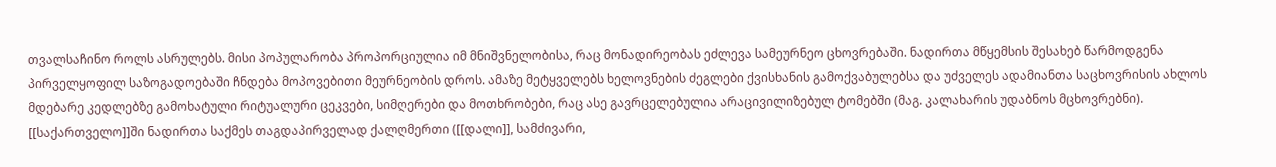თვალსაჩინო როლს ასრულებს. მისი პოპულარობა პროპორციულია იმ მნიშვნელობისა, რაც მონადირეობას ეძლევა სამეურნეო ცხოვრებაში. ნადირთა მწყემსის შესახებ წარმოდგენა პირველყოფილ საზოგადოებაში ჩნდება მოპოვებითი მეურნეობის დროს. ამაზე მეტყველებს ხელოვნების ძეგლები ქვისხანის გამოქვაბულებსა და უძველეს ადამიანთა საცხოვრისის ახლოს მდებარე კედლებზე გამოხატული რიტუალური ცეკვები, სიმღერები და მოთხრობები, რაც ასე გავრცელებულია არაცივილიზებულ ტომებში (მაგ. კალახარის უდაბნოს მცხოვრებნი). [[საქართველო]]ში ნადირთა საქმეს თაგდაპირველად ქალღმერთი ([[დალი]], სამძივარი,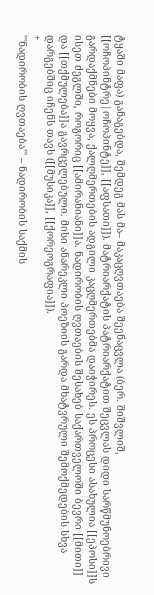ტყაში მაფა) განაგებდა, შემდეგ მას მა– მაკაცღვთაება შეენაცვლა (ბერ. შიშვლიშ, [[ოჩოპინტრე|ოჩოპინტე]], [[აფსათი]]). მატრიარქატის პატრიარქატით შეცვლას დიდი სარწმუნოებრივი გარდაქმნები მოყვა, ქალღმერთების ადგილი კაცღმერთებმა დაიჭირეს. ეს პროცესი ასახულია [[ეპოსი]]ს ისეთ ძეგლში, როგორიც [[ამირანიანი]]ა. ნადირობის ღვთაების შესახებ საქართველოში ბევრი [[მითი]] და [[თქმულება]]ა გავრცელებული. მისი ანარეკლი პოეზიის გარდა მხატვრული შემოქმედების სხვა დარგებშიც იჩენს თავს ([[მუსიკა]], [[ქორეოგრაფია]]).
+
'''ნადირობის ღვთაება''' – ნადირობის საქმის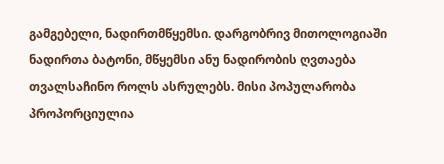გამგებელი, ნადირთმწყემსი. დარგობრივ მითოლოგიაში ნადირთა ბატონი, მწყემსი ანუ ნადირობის ღვთაება თვალსაჩინო როლს ასრულებს. მისი პოპულარობა პროპორციულია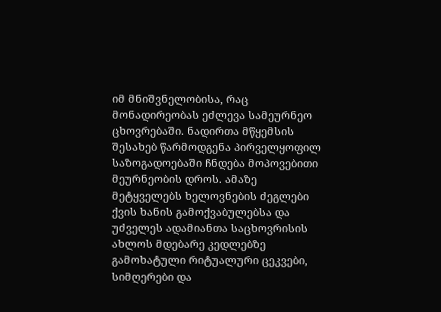იმ მნიშვნელობისა, რაც მონადირეობას ეძლევა სამეურნეო ცხოვრებაში. ნადირთა მწყემსის შესახებ წარმოდგენა პირველყოფილ საზოგადოებაში ჩნდება მოპოვებითი მეურნეობის დროს. ამაზე მეტყველებს ხელოვნების ძეგლები ქვის ხანის გამოქვაბულებსა და უძველეს ადამიანთა საცხოვრისის ახლოს მდებარე კედლებზე გამოხატული რიტუალური ცეკვები, სიმღერები და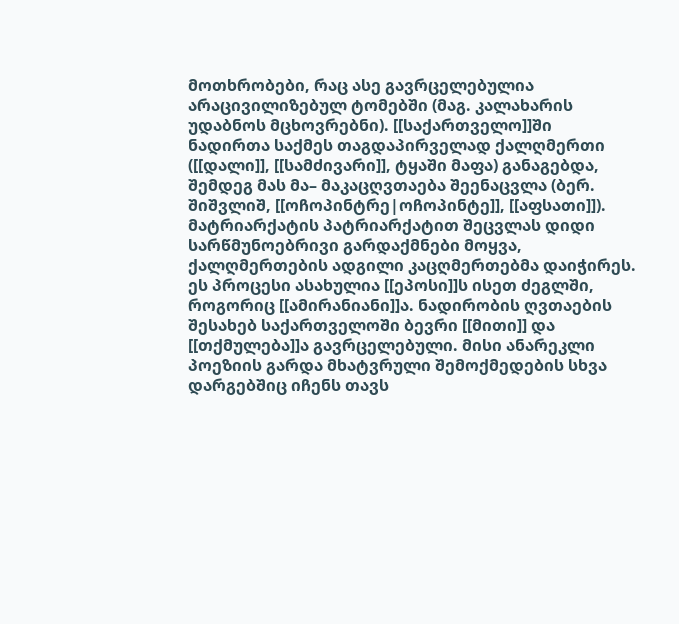მოთხრობები, რაც ასე გავრცელებულია არაცივილიზებულ ტომებში (მაგ. კალახარის უდაბნოს მცხოვრებნი). [[საქართველო]]ში ნადირთა საქმეს თაგდაპირველად ქალღმერთი ([[დალი]], [[სამძივარი]], ტყაში მაფა) განაგებდა, შემდეგ მას მა– მაკაცღვთაება შეენაცვლა (ბერ. შიშვლიშ, [[ოჩოპინტრე|ოჩოპინტე]], [[აფსათი]]). მატრიარქატის პატრიარქატით შეცვლას დიდი სარწმუნოებრივი გარდაქმნები მოყვა, ქალღმერთების ადგილი კაცღმერთებმა დაიჭირეს. ეს პროცესი ასახულია [[ეპოსი]]ს ისეთ ძეგლში, როგორიც [[ამირანიანი]]ა. ნადირობის ღვთაების შესახებ საქართველოში ბევრი [[მითი]] და [[თქმულება]]ა გავრცელებული. მისი ანარეკლი პოეზიის გარდა მხატვრული შემოქმედების სხვა დარგებშიც იჩენს თავს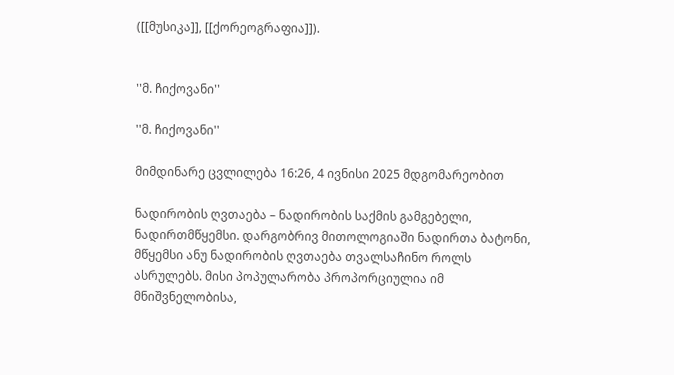([[მუსიკა]], [[ქორეოგრაფია]]).


''მ. ჩიქოვანი''

''მ. ჩიქოვანი''

მიმდინარე ცვლილება 16:26, 4 ივნისი 2025 მდგომარეობით

ნადირობის ღვთაება – ნადირობის საქმის გამგებელი, ნადირთმწყემსი. დარგობრივ მითოლოგიაში ნადირთა ბატონი, მწყემსი ანუ ნადირობის ღვთაება თვალსაჩინო როლს ასრულებს. მისი პოპულარობა პროპორციულია იმ მნიშვნელობისა,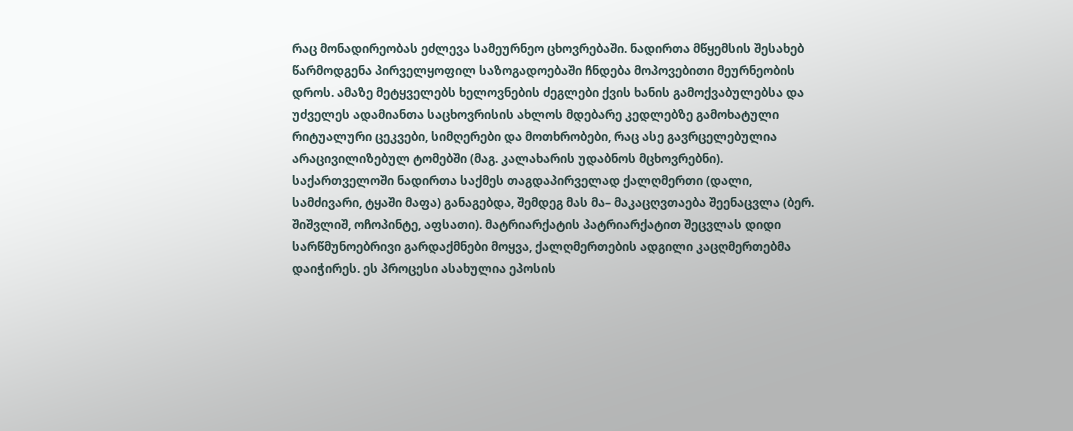რაც მონადირეობას ეძლევა სამეურნეო ცხოვრებაში. ნადირთა მწყემსის შესახებ წარმოდგენა პირველყოფილ საზოგადოებაში ჩნდება მოპოვებითი მეურნეობის დროს. ამაზე მეტყველებს ხელოვნების ძეგლები ქვის ხანის გამოქვაბულებსა და უძველეს ადამიანთა საცხოვრისის ახლოს მდებარე კედლებზე გამოხატული რიტუალური ცეკვები, სიმღერები და მოთხრობები, რაც ასე გავრცელებულია არაცივილიზებულ ტომებში (მაგ. კალახარის უდაბნოს მცხოვრებნი). საქართველოში ნადირთა საქმეს თაგდაპირველად ქალღმერთი (დალი, სამძივარი, ტყაში მაფა) განაგებდა, შემდეგ მას მა– მაკაცღვთაება შეენაცვლა (ბერ. შიშვლიშ, ოჩოპინტე, აფსათი). მატრიარქატის პატრიარქატით შეცვლას დიდი სარწმუნოებრივი გარდაქმნები მოყვა, ქალღმერთების ადგილი კაცღმერთებმა დაიჭირეს. ეს პროცესი ასახულია ეპოსის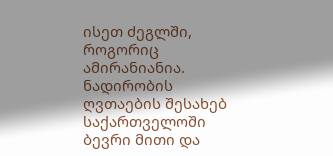ისეთ ძეგლში, როგორიც ამირანიანია. ნადირობის ღვთაების შესახებ საქართველოში ბევრი მითი და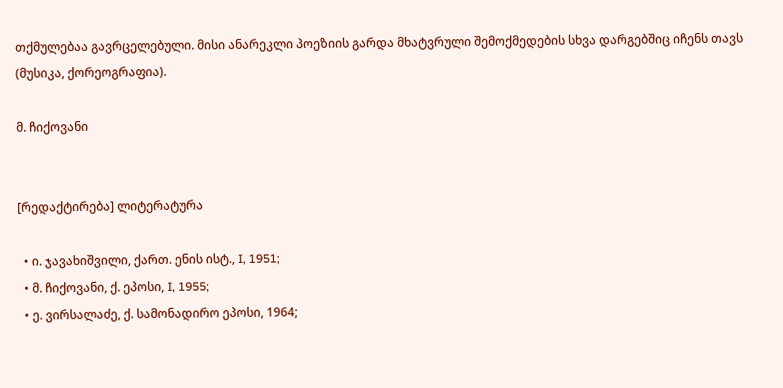თქმულებაა გავრცელებული. მისი ანარეკლი პოეზიის გარდა მხატვრული შემოქმედების სხვა დარგებშიც იჩენს თავს (მუსიკა, ქორეოგრაფია).

მ. ჩიქოვანი


[რედაქტირება] ლიტერატურა

  • ი. ჯავახიშვილი, ქართ. ენის ისტ., I, 1951;
  • მ. ჩიქოვანი, ქ. ეპოსი, I, 1955;
  • ე. ვირსალაძე, ქ. სამონადირო ეპოსი, 1964;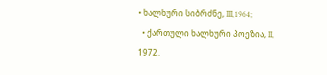• ხალხური სიბრძნე, III,1964;
  • ქართული ხალხური პოეზია, II, 1972.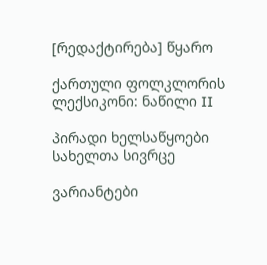[რედაქტირება] წყარო

ქართული ფოლკლორის ლექსიკონი: ნაწილი II

პირადი ხელსაწყოები
სახელთა სივრცე

ვარიანტები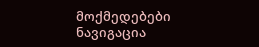მოქმედებები
ნავიგაცია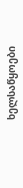ხელსაწყოები